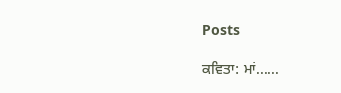Posts

ਕਵਿਤਾ: ਮਾਂ......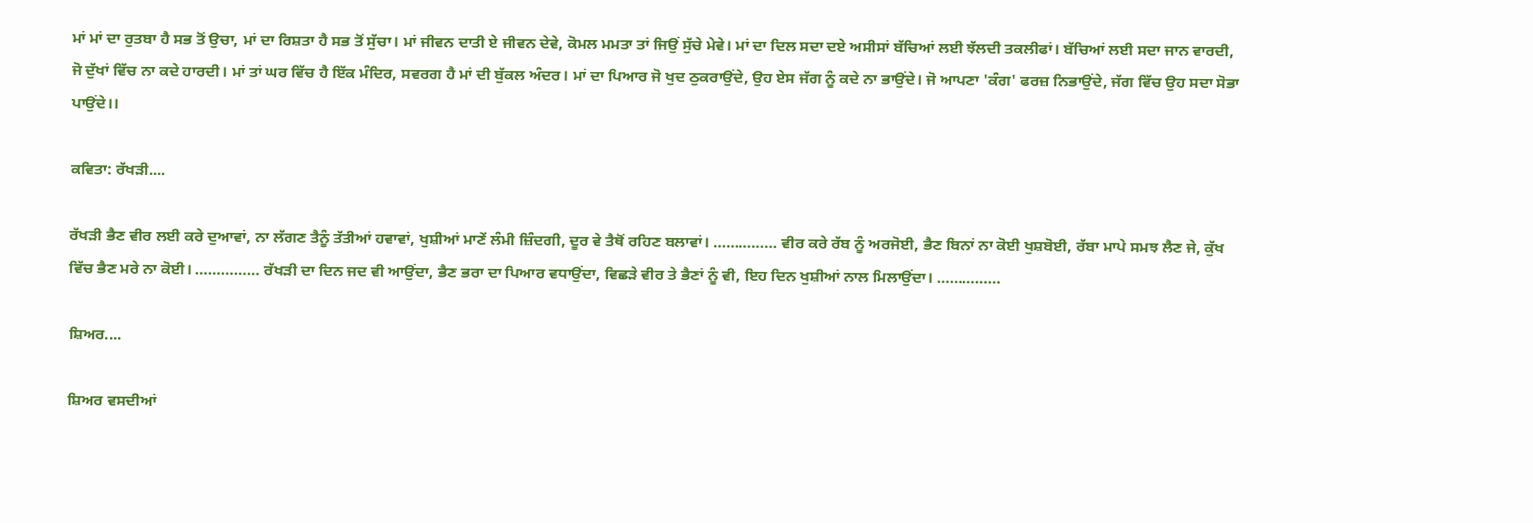ਮਾਂ ਮਾਂ ਦਾ ਰੁਤਬਾ ਹੈ ਸਭ ਤੋਂ ਉਚਾ, ਮਾਂ ਦਾ ਰਿਸ਼ਤਾ ਹੈ ਸਭ ਤੋਂ ਸੁੱਚਾ। ਮਾਂ ਜੀਵਨ ਦਾਤੀ ਏ ਜੀਵਨ ਦੇਵੇ, ਕੋਮਲ ਮਮਤਾ ਤਾਂ ਜਿਉਂ ਸੁੱਚੇ ਮੇਵੇ। ਮਾਂ ਦਾ ਦਿਲ ਸਦਾ ਦਏ ਅਸੀਸਾਂ ਬੱਚਿਆਂ ਲਈ ਝੱਲਦੀ ਤਕਲੀਫਾਂ। ਬੱਚਿਆਂ ਲਈ ਸਦਾ ਜਾਨ ਵਾਰਦੀ, ਜੋ ਦੁੱਖਾਂ ਵਿੱਚ ਨਾ ਕਦੇ ਹਾਰਦੀ। ਮਾਂ ਤਾਂ ਘਰ ਵਿੱਚ ਹੈ ਇੱਕ ਮੰਦਿਰ, ਸਵਰਗ ਹੈ ਮਾਂ ਦੀ ਬੁੱਕਲ ਅੰਦਰ। ਮਾਂ ਦਾ ਪਿਆਰ ਜੋ ਖੁਦ ਠੁਕਰਾਉਂਦੇ, ਉਹ ਏਸ ਜੱਗ ਨੂੰ ਕਦੇ ਨਾ ਭਾਉਂਦੇ। ਜੋ ਆਪਣਾ 'ਕੰਗ' ਫਰਜ਼ ਨਿਭਾਉਂਦੇ, ਜੱਗ ਵਿੱਚ ਉਹ ਸਦਾ ਸੋਭਾ ਪਾਉਂਦੇ।।

ਕਵਿਤਾ: ਰੱਖੜੀ....

ਰੱਖੜੀ ਭੈਣ ਵੀਰ ਲਈ ਕਰੇ ਦੁਆਵਾਂ, ਨਾ ਲੱਗਣ ਤੈਨੂੰ ਤੱਤੀਆਂ ਹਵਾਵਾਂ, ਖੁਸ਼ੀਆਂ ਮਾਣੇਂ ਲੰਮੀ ਜ਼ਿੰਦਗੀ, ਦੂਰ ਵੇ ਤੈਥੋਂ ਰਹਿਣ ਬਲਾਵਾਂ। …………… ਵੀਰ ਕਰੇ ਰੱਬ ਨੂੰ ਅਰਜੋਈ, ਭੈਣ ਬਿਨਾਂ ਨਾ ਕੋਈ ਖੁਸ਼ਬੋਈ, ਰੱਬਾ ਮਾਪੇ ਸਮਝ ਲੈਣ ਜੇ, ਕੁੱਖ ਵਿੱਚ ਭੈਣ ਮਰੇ ਨਾ ਕੋਈ। …………… ਰੱਖੜੀ ਦਾ ਦਿਨ ਜਦ ਵੀ ਆਉਂਦਾ, ਭੈਣ ਭਰਾ ਦਾ ਪਿਆਰ ਵਧਾਉਂਦਾ, ਵਿਛੜੇ ਵੀਰ ਤੇ ਭੈਣਾਂ ਨੂੰ ਵੀ, ਇਹ ਦਿਨ ਖੁਸ਼ੀਆਂ ਨਾਲ ਮਿਲਾਉਂਦਾ। ……………

ਸ਼ਿਅਰ....

ਸ਼ਿਅਰ ਵਸਦੀਆਂ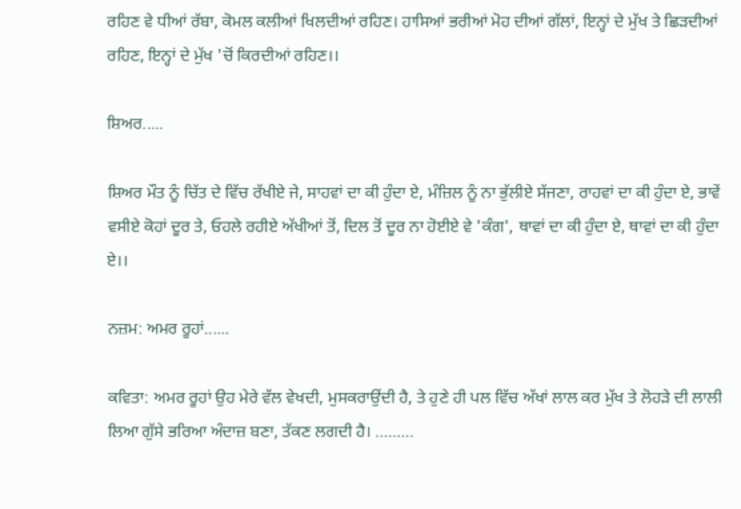ਰਹਿਣ ਵੇ ਧੀਆਂ ਰੱਬਾ, ਕੋਮਲ ਕਲੀਆਂ ਖਿਲਦੀਆਂ ਰਹਿਣ। ਹਾਸਿਆਂ ਭਰੀਆਂ ਮੋਹ ਦੀਆਂ ਗੱਲਾਂ, ਇਨ੍ਹਾਂ ਦੇ ਮੁੱਖ ਤੇ ਛਿੜਦੀਆਂ ਰਹਿਣ, ਇਨ੍ਹਾਂ ਦੇ ਮੁੱਖ 'ਚੋਂ ਕਿਰਦੀਆਂ ਰਹਿਣ।।

ਸ਼ਿਅਰ.....

ਸ਼ਿਅਰ ਮੌਤ ਨੂੰ ਚਿੱਤ ਦੇ ਵਿੱਚ ਰੱਖੀਏ ਜੇ, ਸਾਹਵਾਂ ਦਾ ਕੀ ਹੁੰਦਾ ਏ, ਮੰਜ਼ਿਲ ਨੂੰ ਨਾ ਭੁੱਲੀਏ ਸੱਜਣਾ, ਰਾਹਵਾਂ ਦਾ ਕੀ ਹੁੰਦਾ ਏ, ਭਾਵੇਂ ਵਸੀਏ ਕੋਹਾਂ ਦੂਰ ਤੇ, ਓਹਲੇ ਰਹੀਏ ਅੱਖੀਆਂ ਤੋਂ, ਦਿਲ ਤੋਂ ਦੂਰ ਨਾ ਹੋਈਏ ਵੇ 'ਕੰਗ', ਥਾਵਾਂ ਦਾ ਕੀ ਹੁੰਦਾ ਏ, ਥਾਵਾਂ ਦਾ ਕੀ ਹੁੰਦਾ ਏ।।

ਨਜ਼ਮ: ਅਮਰ ਰੂਹਾਂ......

ਕਵਿਤਾ: ਅਮਰ ਰੂਹਾਂ ਉਹ ਮੇਰੇ ਵੱਲ ਵੇਖਦੀ, ਮੁਸਕਰਾਉਂਦੀ ਹੈ, ਤੇ ਹੁਣੇ ਹੀ ਪਲ ਵਿੱਚ ਅੱਖਾਂ ਲਾਲ ਕਰ ਮੁੱਖ ਤੇ ਲੋਹੜੇ ਦੀ ਲਾਲੀ ਲਿਆ ਗੁੱਸੇ ਭਰਿਆ ਅੰਦਾਜ਼ ਬਣਾ, ਤੱਕਣ ਲਗਦੀ ਹੈ। ………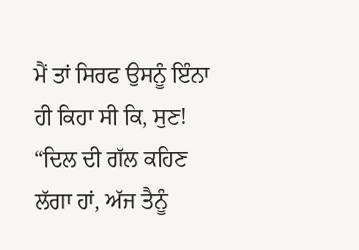ਮੈਂ ਤਾਂ ਸਿਰਫ ਉਸਨੂੰ ਇੰਨਾ ਹੀ ਕਿਹਾ ਸੀ ਕਿ, ਸੁਣ! “ਦਿਲ ਦੀ ਗੱਲ ਕਹਿਣ ਲੱਗਾ ਹਾਂ, ਅੱਜ ਤੈਨੂੰ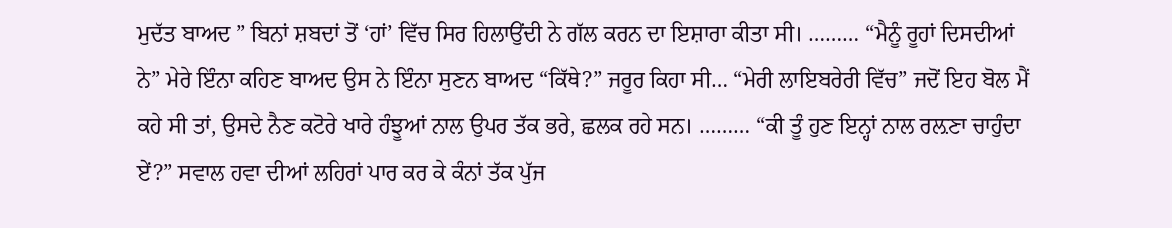ਮੁਦੱਤ ਬਾਅਦ ” ਬਿਨਾਂ ਸ਼ਬਦਾਂ ਤੋਂ ‘ਹਾਂ’ ਵਿੱਚ ਸਿਰ ਹਿਲਾਉਂਦੀ ਨੇ ਗੱਲ ਕਰਨ ਦਾ ਇਸ਼ਾਰਾ ਕੀਤਾ ਸੀ। ……… “ਮੈਨੂੰ ਰੂਹਾਂ ਦਿਸਦੀਆਂ ਨੇ” ਮੇਰੇ ਇੰਨਾ ਕਹਿਣ ਬਾਅਦ ਉਸ ਨੇ ਇੰਨਾ ਸੁਣਨ ਬਾਅਦ “ਕਿੱਥੇ?” ਜਰੂਰ ਕਿਹਾ ਸੀ… “ਮੇਰੀ ਲਾਇਬਰੇਰੀ ਵਿੱਚ” ਜਦੋਂ ਇਹ ਬੋਲ ਮੈਂ ਕਹੇ ਸੀ ਤਾਂ, ਉਸਦੇ ਨੈਣ ਕਟੋਰੇ ਖਾਰੇ ਹੰਝੂਆਂ ਨਾਲ ਉਪਰ ਤੱਕ ਭਰੇ, ਛਲਕ ਰਹੇ ਸਨ। ……… “ਕੀ ਤੂੰ ਹੁਣ ਇਨ੍ਹਾਂ ਨਾਲ ਰਲ਼ਣਾ ਚਾਹੁੰਦਾ ਏਂ?” ਸਵਾਲ ਹਵਾ ਦੀਆਂ ਲਹਿਰਾਂ ਪਾਰ ਕਰ ਕੇ ਕੰਨਾਂ ਤੱਕ ਪੁੱਜ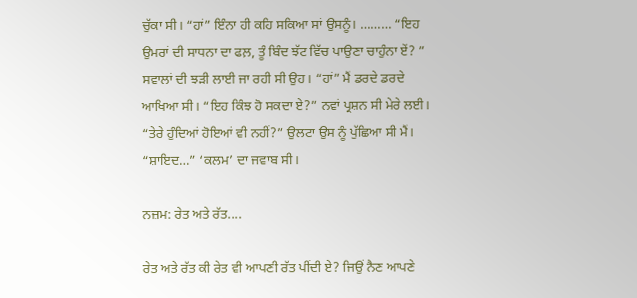ਚੁੱਕਾ ਸੀ। “ਹਾਂ” ਇੰਨਾ ਹੀ ਕਹਿ ਸਕਿਆ ਸਾਂ ਉਸਨੂੰ। ……… “ਇਹ ਉਮਰਾਂ ਦੀ ਸਾਧਨਾ ਦਾ ਫਲ਼, ਤੂੰ ਬਿੰਦ ਝੱਟ ਵਿੱਚ ਪਾਉਣਾ ਚਾਹੁੰਨਾ ਏਂ? ” ਸਵਾਲਾਂ ਦੀ ਝੜੀ ਲਾਈ ਜਾ ਰਹੀ ਸੀ ਉਹ। “ਹਾਂ” ਮੈਂ ਡਰਦੇ ਡਰਦੇ ਆਖਿਆ ਸੀ। “ਇਹ ਕਿੰਝ ਹੋ ਸਕਦਾ ਏ?” ਨਵਾਂ ਪ੍ਰਸ਼ਨ ਸੀ ਮੇਰੇ ਲਈ। “ਤੇਰੇ ਹੁੰਦਿਆਂ ਹੋਇਆਂ ਵੀ ਨਹੀਂ?” ਉਲਟਾ ਉਸ ਨੂੰ ਪੁੱਛਿਆ ਸੀ ਮੈਂ। “ਸ਼ਾਇਦ…” ‘ਕਲਮ’ ਦਾ ਜਵਾਬ ਸੀ।

ਨਜ਼ਮ: ਰੇਤ ਅਤੇ ਰੱਤ....

ਰੇਤ ਅਤੇ ਰੱਤ ਕੀ ਰੇਤ ਵੀ ਆਪਣੀ ਰੱਤ ਪੀਂਦੀ ਏ? ਜਿਉਂ ਨੈਣ ਆਪਣੇ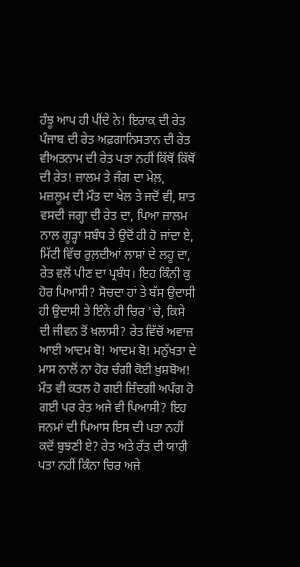ਹੰਝੂ ਆਪ ਹੀ ਪੀਂਦੇ ਨੇ! ਇਰਾਕ ਦੀ ਰੇਤ ਪੰਜਾਬ ਦੀ ਰੇਤ ਅਫ਼ਗਾਨਿਸਤਾਨ ਦੀ ਰੇਤ ਵੀਅਤਨਾਮ ਦੀ ਰੇਤ ਪਤਾ ਨਹੀਂ ਕਿੱਥੋਂ ਕਿੱਥੋਂ ਦੀ ਰੇਤ! ਜ਼ਾਲਮ ਤੇ ਜੰਗ ਦਾ ਮੇਲ਼, ਮਜ਼ਲੂਮ ਦੀ ਮੌਤ ਦਾ ਖੇਲ ਤੇ ਜਦੋਂ ਵੀ, ਸ਼ਾਤ ਵਸਦੀ ਜਗ੍ਹਾ ਦੀ ਰੇਤ ਦਾ, ਪਿਆ ਜ਼ਾਲਮ ਨਾਲ ਗੂੜ੍ਹਾ ਸਬੰਧ ਤੇ ਉਦੋਂ ਹੀ ਹੋ ਜਾਂਦਾ ਏ, ਮਿੱਟੀ ਵਿੱਚ ਰੁਲ਼ਦੀਆਂ ਲਾਸ਼ਾਂ ਦੇ ਲਹੂ ਦਾ, ਰੇਤ ਵਲੋਂ ਪੀਣ ਦਾ ਪ੍ਰਬੰਧ। ਇਹ ਕਿੰਨੀ ਕੁ ਹੋਰ ਪਿਆਸੀ? ਸੋਚਦਾ ਹਾਂ ਤੇ ਬੱਸ ਉਦਾਸੀ ਹੀ ਉਦਾਸੀ ਤੇ ਇੰਨੇ ਹੀ ਚਿਰ 'ਚੇ, ਕਿਸੇ ਦੀ ਜੀਵਨ ਤੋਂ ਖ਼ਲਾਸੀ? ਰੇਤ ਵਿੱਚੋਂ ਅਵਾਜ਼ ਆਈ ਆਦਮ ਬੋ! ਆਦਮ ਬੋ! ਮਨੁੱਖਤਾ ਦੇ ਮਾਸ ਨਾਲੋਂ ਨਾ ਹੋਰ ਚੰਗੀ ਕੋਈ ਖ਼ੁਸ਼ਬੋਅ! ਮੌਤ ਵੀ ਕਤਲ ਹੋ ਗਈ ਜ਼ਿੰਦਗੀ ਅਪੰਗ ਹੋ ਗਈ ਪਰ ਰੇਤ ਅਜੇ ਵੀ ਪਿਆਸੀ? ਇਹ ਜਨਮਾਂ ਦੀ ਪਿਆਸ ਇਸ ਦੀ ਪਤਾ ਨਹੀਂ ਕਦੋਂ ਬੁਝਣੀ ਏ? ਰੇਤ ਅਤੇ ਰੱਤ ਦੀ ਯਾਰੀ ਪਤਾ ਨਹੀਂ ਕਿੰਨਾ ਚਿਰ ਅਜੇ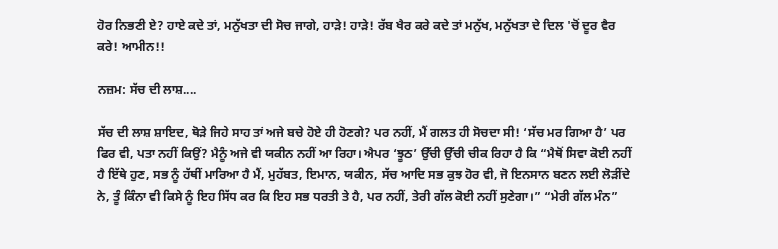ਹੋਰ ਨਿਭਣੀ ਏ? ਹਾਏ ਕਦੇ ਤਾਂ, ਮਨੁੱਖਤਾ ਦੀ ਸੋਚ ਜਾਗੇ, ਹਾੜੇ! ਹਾੜੇ! ਰੱਬ ਖੈਰ ਕਰੇ ਕਦੇ ਤਾਂ ਮਨੁੱਖ, ਮਨੁੱਖਤਾ ਦੇ ਦਿਲ 'ਚੋਂ ਦੂਰ ਵੈਰ ਕਰੇ! ਆਮੀਨ!!

ਨਜ਼ਮ: ਸੱਚ ਦੀ ਲਾਸ਼....

ਸੱਚ ਦੀ ਲਾਸ਼ ਸ਼ਾਇਦ, ਥੋੜੇ ਜਿਹੇ ਸਾਹ ਤਾਂ ਅਜੇ ਬਚੇ ਹੋਏ ਹੀ ਹੋਣਗੇ? ਪਰ ਨਹੀਂ, ਮੈਂ ਗਲਤ ਹੀ ਸੋਚਦਾ ਸੀ! ‘ਸੱਚ ਮਰ ਗਿਆ ਹੈ’ ਪਰ ਫਿਰ ਵੀ, ਪਤਾ ਨਹੀਂ ਕਿਉਂ? ਮੈਨੂੰ ਅਜੇ ਵੀ ਯਕੀਨ ਨਹੀਂ ਆ ਰਿਹਾ। ਐਪਰ ‘ਝੂਠ’ ਉੱਚੀ ਉੱਚੀ ਚੀਕ ਰਿਹਾ ਹੈ ਕਿ “ਮੈਥੋਂ ਸਿਵਾ ਕੋਈ ਨਹੀਂ ਹੈ ਇੱਥੇ ਹੁਣ, ਸਭ ਨੂੰ ਹੱਥੀਂ ਮਾਰਿਆ ਹੈ ਮੈਂ, ਮੁਹੱਬਤ, ਇਮਾਨ, ਯਕੀਨ, ਸੱਚ ਆਦਿ ਸਭ ਕੁਝ ਹੋਰ ਵੀ, ਜੋ ਇਨਸਾਨ ਬਣਨ ਲਈ ਲੋੜੀਂਦੇ ਨੇ, ਤੂੰ ਕਿੰਨਾ ਵੀ ਕਿਸੇ ਨੂੰ ਇਹ ਸਿੱਧ ਕਰ ਕਿ ਇਹ ਸਭ ਧਰਤੀ ਤੇ ਹੈ, ਪਰ ਨਹੀਂ, ਤੇਰੀ ਗੱਲ ਕੋਈ ਨਹੀਂ ਸੁਣੇਗਾ।” “ਮੇਰੀ ਗੱਲ ਮੰਨ”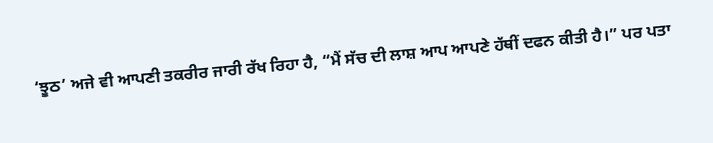‘ਝੂਠ’ ਅਜੇ ਵੀ ਆਪਣੀ ਤਕਰੀਰ ਜਾਰੀ ਰੱਖ ਰਿਹਾ ਹੈ, “ਮੈਂ ਸੱਚ ਦੀ ਲਾਸ਼ ਆਪ ਆਪਣੇ ਹੱਥੀਂ ਦਫਨ ਕੀਤੀ ਹੈ।” ਪਰ ਪਤਾ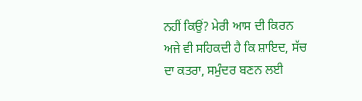ਨਹੀਂ ਕਿਉਂ? ਮੇਰੀ ਆਸ ਦੀ ਕਿਰਨ ਅਜੇ ਵੀ ਸਹਿਕਦੀ ਹੈ ਕਿ ਸ਼ਾਇਦ, ਸੱਚ ਦਾ ਕਤਰਾ, ਸਮੁੰਦਰ ਬਣਨ ਲਈ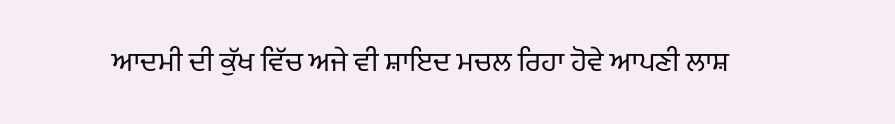ਆਦਮੀ ਦੀ ਕੁੱਖ ਵਿੱਚ ਅਜੇ ਵੀ ਸ਼ਾਇਦ ਮਚਲ ਰਿਹਾ ਹੋਵੇ ਆਪਣੀ ਲਾਸ਼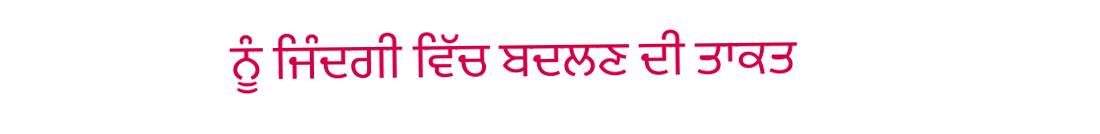ਨੂੰ ਜਿੰਦਗੀ ਵਿੱਚ ਬਦਲਣ ਦੀ ਤਾਕਤ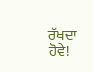ਰੱਖਦਾ ਹੋਵੇ!